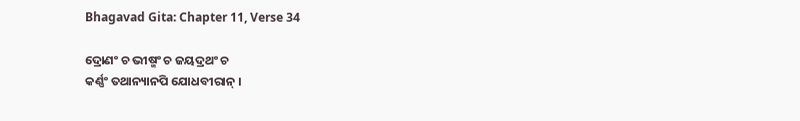Bhagavad Gita: Chapter 11, Verse 34

ଦ୍ରୋଣଂ ଚ ଭୀଷ୍ମଂ ଚ ଜୟଦ୍ରଥଂ ଚ
କର୍ଣ୍ଣଂ ତଥାନ୍ୟାନପି ଯୋଧବୀରାନ୍ ।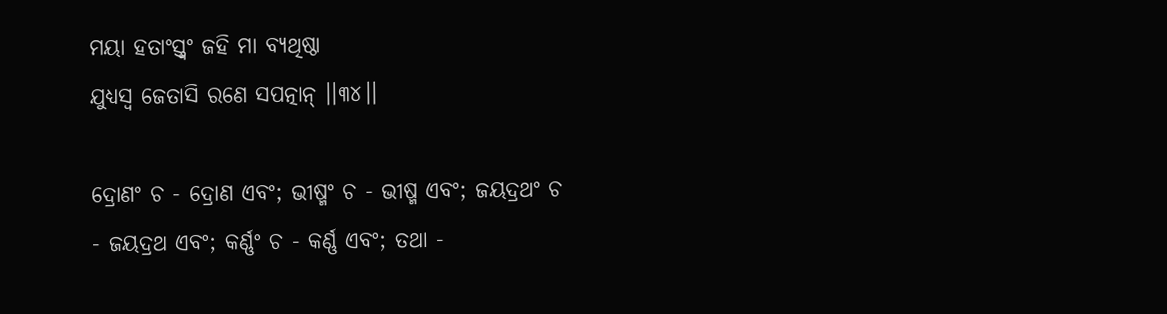ମୟା ହତାଂସ୍ତ୍ୱଂ ଜହି ମା ବ୍ୟଥିଷ୍ଠା
ଯୁଧ୍ୟସ୍ୱ ଜେତାସି ରଣେ ସପତ୍ନାନ୍ ।।୩୪।।

ଦ୍ରୋଣଂ ଚ - ଦ୍ରୋଣ ଏବଂ; ଭୀଷ୍ମଂ ଚ - ଭୀଷ୍ମ ଏବଂ; ଜୟଦ୍ରଥଂ ଚ - ଜୟଦ୍ରଥ ଏବଂ; କର୍ଣ୍ଣଂ ଚ - କର୍ଣ୍ଣ ଏବଂ; ତଥା -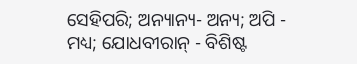ସେହିପରି; ଅନ୍ୟାନ୍ୟ- ଅନ୍ୟ; ଅପି - ମଧ୍ୟ; ଯୋଧବୀରାନ୍ - ବିଶିଷ୍ଟ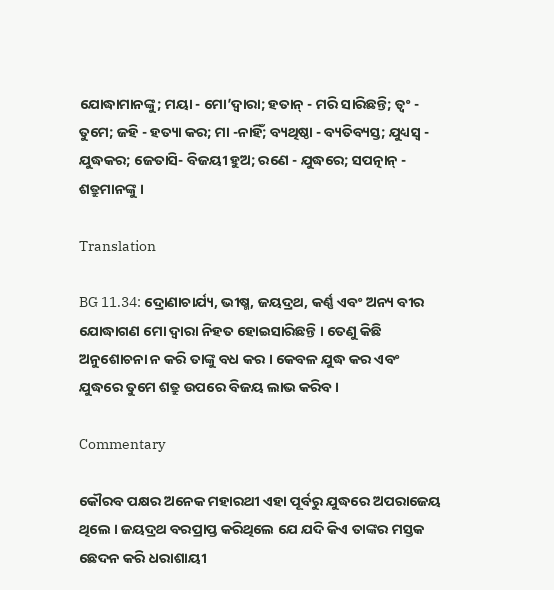ଯୋଦ୍ଧାମାନଙ୍କୁ; ମୟା - ମୋ’ଦ୍ୱାରା; ହତାନ୍ - ମରି ସାରିଛନ୍ତି; ତ୍ୱଂ - ତୁମେ; ଜହି - ହତ୍ୟା କର; ମା -ନାହିଁ; ବ୍ୟଥିଷ୍ଠା - ବ୍ୟତିବ୍ୟସ୍ତ; ଯୁଧ୍ୟସ୍ୱ - ଯୁଦ୍ଧକର; ଜେତାସି- ବିଜୟୀ ହୁଅ; ରଣେ - ଯୁଦ୍ଧରେ; ସପତ୍ନାନ୍ - ଶତ୍ରୁମାନଙ୍କୁ ।

Translation

BG 11.34: ଦ୍ରୋଣାଚାର୍ଯ୍ୟ, ଭୀଷ୍ମ, ଜୟଦ୍ରଥ, କର୍ଣ୍ଣ ଏବଂ ଅନ୍ୟ ବୀର ଯୋଦ୍ଧାଗଣ ମୋ ଦ୍ୱାରା ନିହତ ହୋଇସାରିଛନ୍ତି । ତେଣୁ କିଛି ଅନୁଶୋଚନା ନ କରି ତାଙ୍କୁ ବଧ କର । କେବଳ ଯୁଦ୍ଧ କର ଏବଂ ଯୁଦ୍ଧରେ ତୁମେ ଶତ୍ରୁ ଉପରେ ବିଜୟ ଲାଭ କରିବ ।

Commentary

କୌରବ ପକ୍ଷର ଅନେକ ମହାରଥୀ ଏହା ପୂର୍ବରୁ ଯୁଦ୍ଧରେ ଅପରାଜେୟ ଥିଲେ । ଜୟଦ୍ରଥ ବରପ୍ରାପ୍ତ କରିଥିଲେ ଯେ ଯଦି କିଏ ତାଙ୍କର ମସ୍ତକ ଛେଦନ କରି ଧରାଶାୟୀ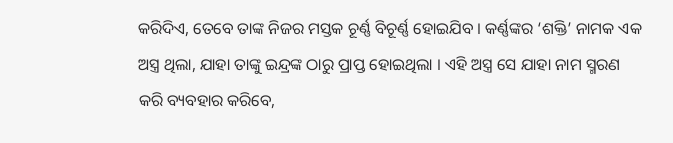କରିଦିଏ, ତେବେ ତାଙ୍କ ନିଜର ମସ୍ତକ ଚୂର୍ଣ୍ଣ ବିଚୂର୍ଣ୍ଣ ହୋଇଯିବ । କର୍ଣ୍ଣଙ୍କର ‘ଶକ୍ତି’ ନାମକ ଏକ ଅସ୍ତ୍ର ଥିଲା, ଯାହା ତାଙ୍କୁ ଇନ୍ଦ୍ରଙ୍କ ଠାରୁ ପ୍ରାପ୍ତ ହୋଇଥିଲା । ଏହି ଅସ୍ତ୍ର ସେ ଯାହା ନାମ ସ୍ମରଣ କରି ବ୍ୟବହାର କରିବେ,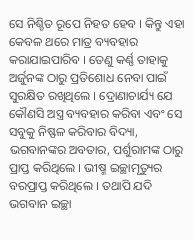ସେ ନିଶ୍ଚିତ ରୂପେ ନିହତ ହେବ । କିନ୍ତୁ ଏହା କେବଳ ଥରେ ମାତ୍ର ବ୍ୟବହାର କରାଯାଇପାରିବ । ତେଣୁ କର୍ଣ୍ଣ ତାହାକୁ ଅର୍ଜୁନଙ୍କ ଠାରୁ ପ୍ରତିଶୋଧ ନେବା ପାଇଁ ସୁରକ୍ଷିତ ରଖିଥିଲେ । ଦ୍ରୋଣାଚାର୍ଯ୍ୟ ଯେ କୌଣସି ଅସ୍ତ୍ର ବ୍ୟବହାର କରିବା ଏବଂ ସେ ସବୁକୁ ନିଷ୍ଫଳ କରିବାର ବିଦ୍ୟା, ଭଗବାନଙ୍କର ଅବତାର, ପର୍ଶୁରାମଙ୍କ ଠାରୁ ପ୍ରାପ୍ତ କରିଥିଲେ । ଭୀଷ୍ମ ଇଚ୍ଛାମୃତ୍ୟୁର ବରପ୍ରାପ୍ତ କରିଥିଲେ । ତଥାପି ଯଦି ଭଗବାନ ଇଚ୍ଛା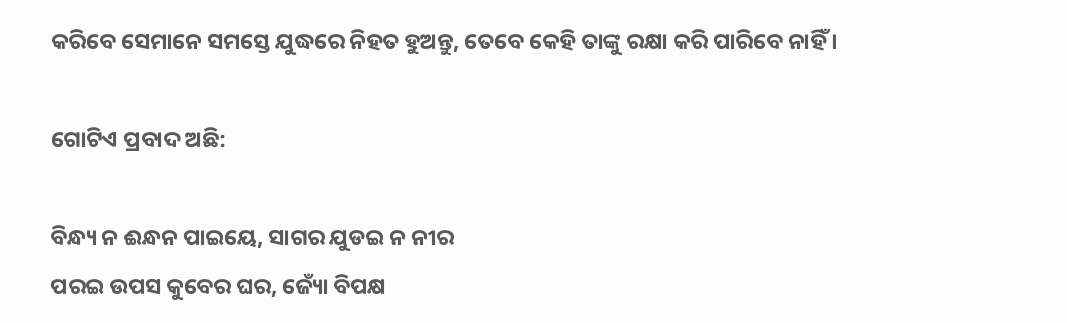କରିବେ ସେମାନେ ସମସ୍ତେ ଯୁଦ୍ଧରେ ନିହତ ହୁଅନ୍ତୁ, ତେବେ କେହି ତାଙ୍କୁ ରକ୍ଷା କରି ପାରିବେ ନାହିଁ ।

ଗୋଟିଏ ପ୍ରବାଦ ଅଛି:

ବିନ୍ଧ୍ୟ ନ ଈନ୍ଧନ ପାଇୟେ, ସାଗର ଯୁଡଇ ନ ନୀର
ପରଇ ଉପସ କୁବେର ଘର, ଜ୍ୟୋଁ ବିପକ୍ଷ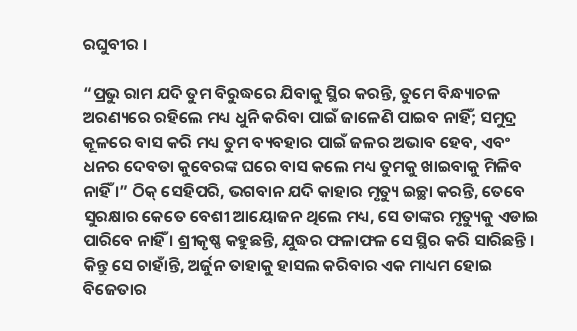ରଘୁବୀର ।

“ପ୍ରଭୁ ରାମ ଯଦି ତୁମ ବିରୁଦ୍ଧରେ ଯିବାକୁ ସ୍ଥିର କରନ୍ତି, ତୁମେ ବିନ୍ଧ୍ୟାଚଳ ଅରଣ୍ୟରେ ରହିଲେ ମଧ୍ୟ ଧୁନି କରିବା ପାଇଁ ଜାଳେଣି ପାଇବ ନାହିଁ; ସମୁଦ୍ର କୂଳରେ ବାସ କରି ମଧ୍ୟ ତୁମ ବ୍ୟବହାର ପାଇଁ ଜଳର ଅଭାବ ହେବ, ଏବଂ ଧନର ଦେବତା କୁବେରଙ୍କ ଘରେ ବାସ କଲେ ମଧ୍ୟ ତୁମକୁ ଖାଇବାକୁ ମିଳିବ ନାହିଁ ।” ଠିକ୍ ସେହିପରି, ଭଗବାନ ଯଦି କାହାର ମୃତ୍ୟୁ ଇଚ୍ଛା କରନ୍ତି, ତେବେ ସୁରକ୍ଷାର କେତେ ବେଶୀ ଆୟୋଜନ ଥିଲେ ମଧ୍ୟ, ସେ ତାଙ୍କର ମୃତ୍ୟୁକୁ ଏଡାଇ ପାରିବେ ନାହିଁ । ଶ୍ରୀକୃଷ୍ଣ କହୁଛନ୍ତି, ଯୁଦ୍ଧର ଫଳାଫଳ ସେ ସ୍ଥିର କରି ସାରିଛନ୍ତି । କିନ୍ତୁ ସେ ଚାହାଁନ୍ତି, ଅର୍ଜୁନ ତାହାକୁ ହାସଲ କରିବାର ଏକ ମାଧ୍ୟମ ହୋଇ ବିଜେତାର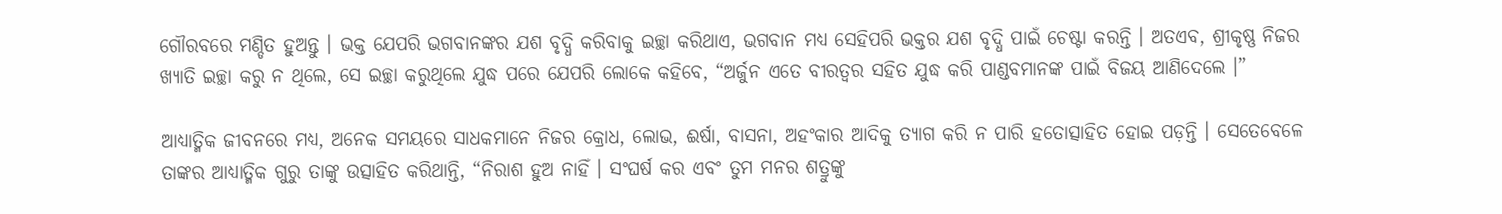ଗୌରବରେ ମଣ୍ଡିତ ହୁଅନ୍ତୁ । ଭକ୍ତ ଯେପରି ଭଗବାନଙ୍କର ଯଶ ବୃଦ୍ଧି କରିବାକୁ ଇଚ୍ଛା କରିଥାଏ, ଭଗବାନ ମଧ୍ୟ ସେହିପରି ଭକ୍ତର ଯଶ ବୃଦ୍ଧି ପାଇଁ ଚେଷ୍ଟା କରନ୍ତି । ଅତଏବ, ଶ୍ରୀକୃଷ୍ଣ ନିଜର ଖ୍ୟାତି ଇଚ୍ଛା କରୁ ନ ଥିଲେ, ସେ ଇଚ୍ଛା କରୁଥିଲେ ଯୁଦ୍ଧ ପରେ ଯେପରି ଲୋକେ କହିବେ, “ଅର୍ଜୁନ ଏତେ ବୀରତ୍ୱର ସହିତ ଯୁଦ୍ଧ କରି ପାଣ୍ଡବମାନଙ୍କ ପାଇଁ ବିଜୟ ଆଣିଦେଲେ ।”

ଆଧ୍ୟାତ୍ମିକ ଜୀବନରେ ମଧ୍ୟ, ଅନେକ ସମୟରେ ସାଧକମାନେ ନିଜର କ୍ରୋଧ, ଲୋଭ, ଈର୍ଷା, ବାସନା, ଅହଂକାର ଆଦିକୁ ତ୍ୟାଗ କରି ନ ପାରି ହତୋତ୍ସାହିତ ହୋଇ ପଡ଼ନ୍ତି । ସେତେବେଳେ ତାଙ୍କର ଆଧ୍ୟାତ୍ମିକ ଗୁରୁ ତାଙ୍କୁ ଉତ୍ସାହିତ କରିଥାନ୍ତି, “ନିରାଶ ହୁଅ ନାହିଁ । ସଂଘର୍ଷ କର ଏବଂ ତୁମ ମନର ଶତ୍ରୁଙ୍କୁ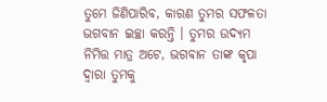ତୁମେ ଜିଣିପାରିବ, କାରଣ ତୁମର ସଫଳତା ଭଗବାନ ଇଚ୍ଛା କରନ୍ତି । ତୁମର ଉଦ୍ୟମ ନିମିତ୍ତ ମାତ୍ର ଅଟେ, ଭଗବାନ ତାଙ୍କ କୃପା ଦ୍ୱାରା ତୁମକୁ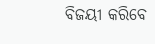ବିଜୟୀ କରିବେ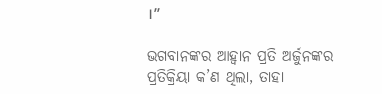।”

ଭଗବାନଙ୍କର ଆହ୍ୱାନ ପ୍ରତି ଅର୍ଜୁନଙ୍କର ପ୍ରତିକ୍ରିୟା କ’ଣ ଥିଲା, ତାହା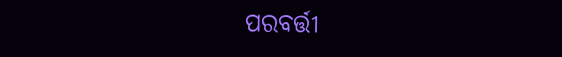ପରବର୍ତ୍ତୀ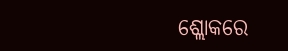ଶ୍ଲୋକରେ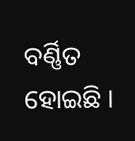ବର୍ଣ୍ଣିତ ହୋଇଛି ।